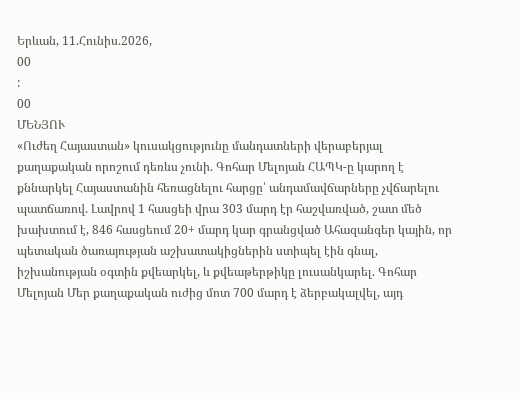Երևան, 11.Հունիս.2026,
00
:
00
ՄԵՆՅՈՒ
«Ուժեղ Հայաստան» կուսակցությունը մանդատների վերաբերյալ քաղաքական որոշում դեռևս չունի. Գոհար Մելոյան ՀԱՊԿ-ը կարող է քննարկել Հայաստանին հեռացնելու հարցը՝ անդամավճարները չվճարելու պատճառով. Լավրով 1 հասցեի վրա 303 մարդ էր հաշվառված, շատ մեծ խախտում է, 846 հասցեում 20+ մարդ կար գրանցված Ահազանգեր կային, որ պետական ծառայության աշխատակիցներին ստիպել էին գնալ, իշխանության օգտին քվեարկել, և քվեաթերթիկը լուսանկարել. Գոհար Մելոյան Մեր քաղաքական ուժից մոտ 700 մարդ է ձերբակալվել, այդ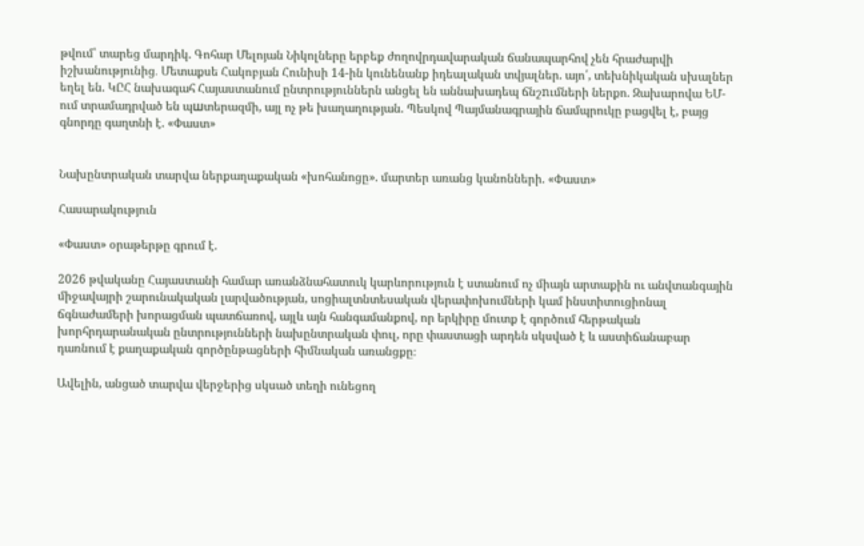թվում՝ տարեց մարդիկ. Գոհար Մելոյան Նիկոլները երբեք ժողովրդավարական ճանապարհով չեն հրաժարվի իշխանությունից․ Մետաքսե Հակոբյան Հունիսի 14-ին կունենանք իդեալական տվյալներ. այո՛, տեխնիկական սխալներ եղել են. ԿԸՀ նախագահ Հայաստանում ընտրություններն անցել են աննախադեպ ճնշnւմների ներքո. Զախարովա ԵՄ-ում տրամադրված են պшտերազմի, այլ ոչ թե խաղաղության. Պեսկով Պայմանագրային ճամպրուկը բացվել է, բայց գնորդը գաղտնի է. «Փաստ»


Նախընտրական տարվա ներքաղաքական «խոհանոցը». մարտեր առանց կանոնների. «Փաստ»

Հասարակություն

«Փաստ» օրաթերթը գրում է.

2026 թվականը Հայաստանի համար առանձնահատուկ կարևորություն է ստանում ոչ միայն արտաքին ու անվտանգային միջավայրի շարունակական լարվածության, սոցիալտնտեսական վերափոխումների կամ ինստիտուցիոնալ ճգնաժամերի խորացման պատճառով, այլև այն հանգամանքով, որ երկիրը մուտք է գործում հերթական խորհրդարանական ընտրությունների նախընտրական փուլ, որը փաստացի արդեն սկսված է և աստիճանաբար դառնում է քաղաքական գործընթացների հիմնական առանցքը։

Ավելին, անցած տարվա վերջերից սկսած տեղի ունեցող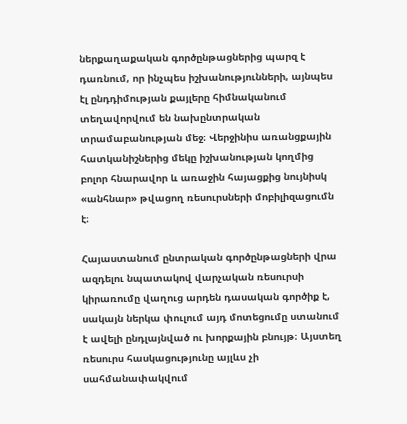ներքաղաքական գործընթացներից պարզ է դառնում, որ ինչպես իշխանությունների, այնպես էլ ընդդիմության քայլերը հիմնականում տեղավորվում են նախընտրական տրամաբանության մեջ։ Վերջինիս առանցքային հատկանիշներից մեկը իշխանության կողմից բոլոր հնարավոր և առաջին հայացքից նույնիսկ «անհնար» թվացող ռեսուրսների մոբիլիզացումն է։

Հայաստանում ընտրական գործընթացների վրա ազդելու նպատակով վարչական ռեսուրսի կիրառումը վաղուց արդեն դասական գործիք է, սակայն ներկա փուլում այդ մոտեցումը ստանում է ավելի ընդլայնված ու խորքային բնույթ։ Այստեղ ռեսուրս հասկացությունը այլևս չի սահմանափակվում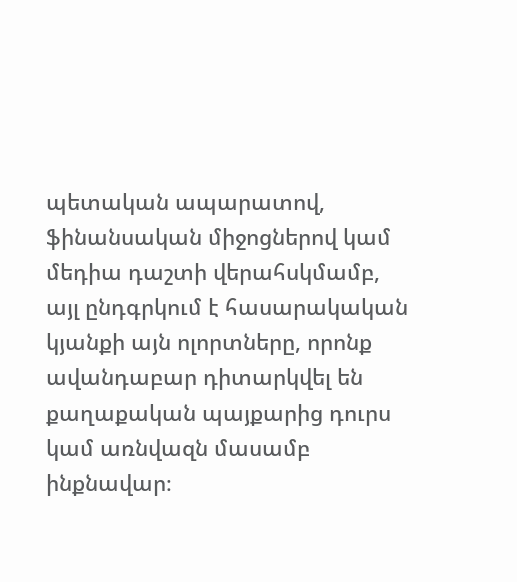պետական ապարատով, ֆինանսական միջոցներով կամ մեդիա դաշտի վերահսկմամբ, այլ ընդգրկում է հասարակական կյանքի այն ոլորտները, որոնք ավանդաբար դիտարկվել են քաղաքական պայքարից դուրս կամ առնվազն մասամբ ինքնավար։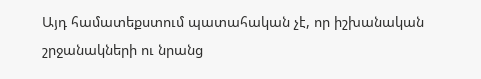Այդ համատեքստում պատահական չէ, որ իշխանական շրջանակների ու նրանց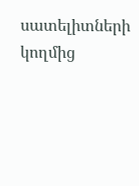սատելիտների կողմից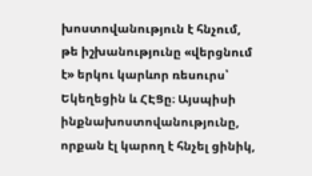խոստովանություն է հնչում, թե իշխանությունը «վերցնում է» երկու կարևոր ռեսուրս՝ Եկեղեցին և ՀԷՑը։ Այսպիսի ինքնախոստովանությունը, որքան էլ կարող է հնչել ցինիկ,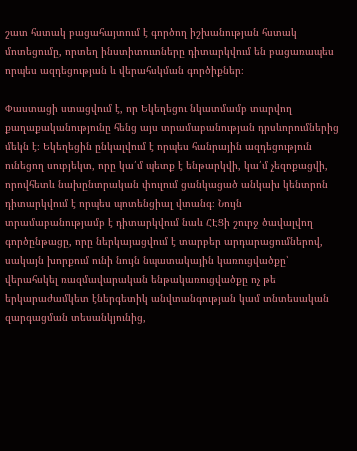շատ հստակ բացահայտում է գործող իշխանության հստակ մոտեցումը, որտեղ ինստիտուտները դիտարկվում են բացառապես որպես ազդեցության և վերահսկման գործիքներ։

Փաստացի ստացվում է, որ Եկեղեցու նկատմամբ տարվող քաղաքականությունը հենց այս տրամաբանության դրսևորումներից մեկն է։ Եկեղեցին ընկալվում է որպես հանրային ազդեցություն ունեցող սուբյեկտ, որը կա՛մ պետք է ենթարկվի, կա՛մ չեզոքացվի, որովհետև նախընտրական փուլում ցանկացած անկախ կենտրոն դիտարկվում է որպես պոտենցիալ վտանգ։ Նույն տրամաբանությամբ է դիտարկվում նաև ՀԷՑի շուրջ ծավալվող գործընթացը, որը ներկայացվում է տարբեր արդարացումներով, սակայն խորքում ունի նույն նպատակային կառուցվածքը՝ վերահսկել ռազմավարական ենթակառուցվածքը ոչ թե երկարաժամկետ էներգետիկ անվտանգության կամ տնտեսական զարգացման տեսանկյունից,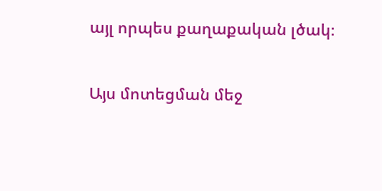այլ որպես քաղաքական լծակ։

Այս մոտեցման մեջ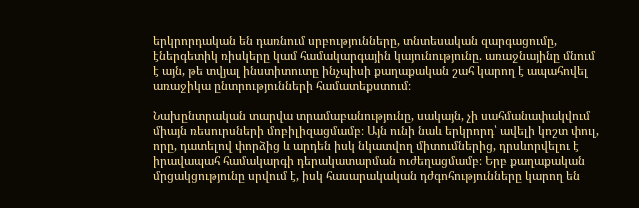երկրորդական են դառնում սրբությունները, տնտեսական զարգացումը, էներգետիկ ռիսկերը կամ համակարգային կայունությունը. առաջնայինը մնում է այն, թե տվյալ ինստիտուտը ինչպիսի քաղաքական շահ կարող է ապահովել առաջիկա ընտրությունների համատեքստում։

Նախընտրական տարվա տրամաբանությունը, սակայն, չի սահմանափակվում միայն ռեսուրսների մոբիլիզացմամբ։ Այն ունի նաև երկրորդ՝ ավելի կոշտ փուլ, որը, դատելով փորձից և արդեն իսկ նկատվող միտումներից, դրսևորվելու է իրավապահ համակարգի դերակատարման ուժեղացմամբ։ Երբ քաղաքական մրցակցությունը սրվում է, իսկ հասարակական դժգոհությունները կարող են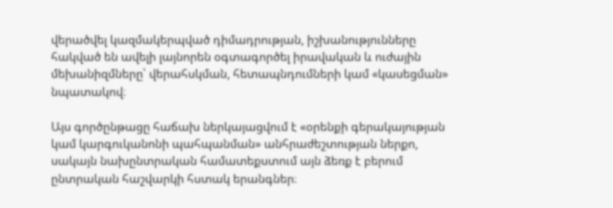վերածվել կազմակերպված դիմադրության, իշխանությունները հակված են ավելի լայնորեն օգտագործել իրավական և ուժային մեխանիզմները՝ վերահսկման, հետապնդումների կամ «կասեցման» նպատակով։

Այս գործընթացը հաճախ ներկայացվում է «օրենքի գերակայության կամ կարգուկանոնի պահպանման» անհրաժեշտության ներքո, սակայն նախընտրական համատեքստում այն ձեռք է բերում ընտրական հաշվարկի հստակ երանգներ։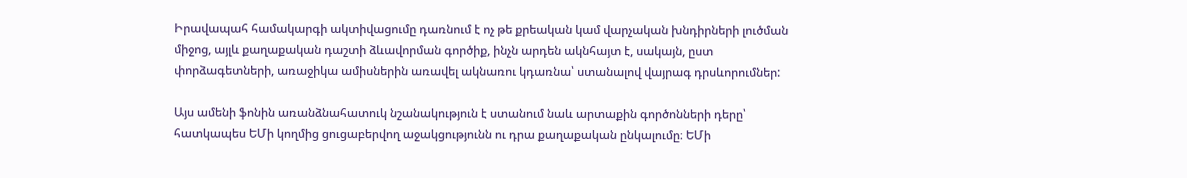Իրավապահ համակարգի ակտիվացումը դառնում է ոչ թե քրեական կամ վարչական խնդիրների լուծման միջոց, այլև քաղաքական դաշտի ձևավորման գործիք, ինչն արդեն ակնհայտ է, սակայն, ըստ փորձագետների, առաջիկա ամիսներին առավել ակնառու կդառնա՝ ստանալով վայրագ դրսևորումներ:

Այս ամենի ֆոնին առանձնահատուկ նշանակություն է ստանում նաև արտաքին գործոնների դերը՝ հատկապես ԵՄի կողմից ցուցաբերվող աջակցությունն ու դրա քաղաքական ընկալումը։ ԵՄի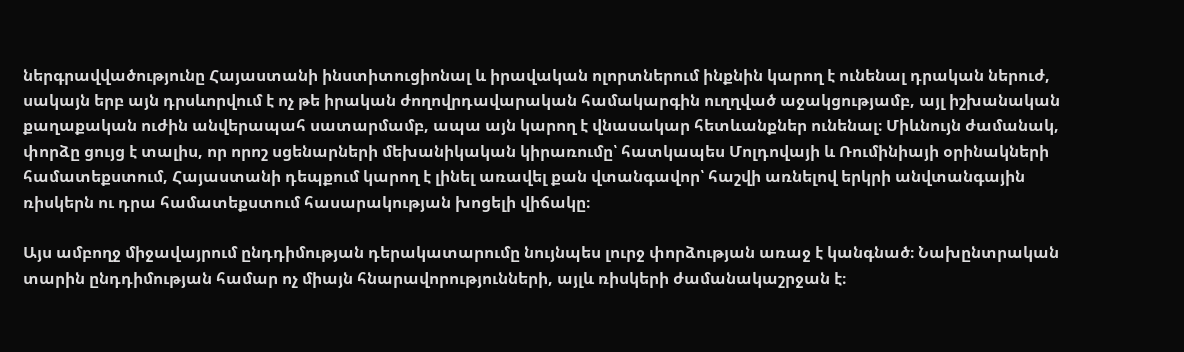ներգրավվածությունը Հայաստանի ինստիտուցիոնալ և իրավական ոլորտներում ինքնին կարող է ունենալ դրական ներուժ, սակայն երբ այն դրսևորվում է ոչ թե իրական ժողովրդավարական համակարգին ուղղված աջակցությամբ, այլ իշխանական քաղաքական ուժին անվերապահ սատարմամբ, ապա այն կարող է վնասակար հետևանքներ ունենալ։ Միևնույն ժամանակ, փորձը ցույց է տալիս, որ որոշ սցենարների մեխանիկական կիրառումը՝ հատկապես Մոլդովայի և Ռումինիայի օրինակների համատեքստում, Հայաստանի դեպքում կարող է լինել առավել քան վտանգավոր՝ հաշվի առնելով երկրի անվտանգային ռիսկերն ու դրա համատեքստում հասարակության խոցելի վիճակը։

Այս ամբողջ միջավայրում ընդդիմության դերակատարումը նույնպես լուրջ փորձության առաջ է կանգնած։ Նախընտրական տարին ընդդիմության համար ոչ միայն հնարավորությունների, այլև ռիսկերի ժամանակաշրջան է։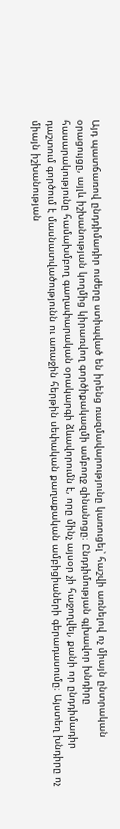Այդ պատճառով ընդդիմադիր ուժերը ստիպված են իրենց ռազմավարությունը կառուցել՝ հաշվի առնելով ոչ միայն ընտրական օրացույցը, այլև իշխանության կողմից կիրառվող գործիքակազմի ամբողջ զինանոցը։ Ընդդիմության գլխավոր խնդիրը հասարակությունը համախմբող գաղափարական օրակարգի ձևավորումն է, որը մինչ այսօր չի հաջողվել, քանի որ ընդդիմադիր դաշտում գործում է մասնատվածությունն ու առաջին հերթին սեփական քաղաքական ամբիցիաների գերադասումը։ Այստեղ խնդիրը ոչ միայն իշխանության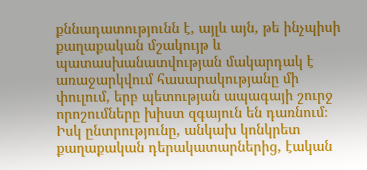քննադատությունն է, այլև այն, թե ինչպիսի քաղաքական մշակույթ և պատասխանատվության մակարդակ է առաջարկվում հասարակությանը մի փուլում, երբ պետության ապագայի շուրջ որոշումները խիստ զգայուն են դառնում։ Իսկ ընտրությունը, անկախ կոնկրետ քաղաքական դերակատարներից, էական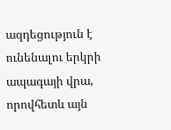ազդեցություն է ունենալու երկրի ապագայի վրա, որովհետև այն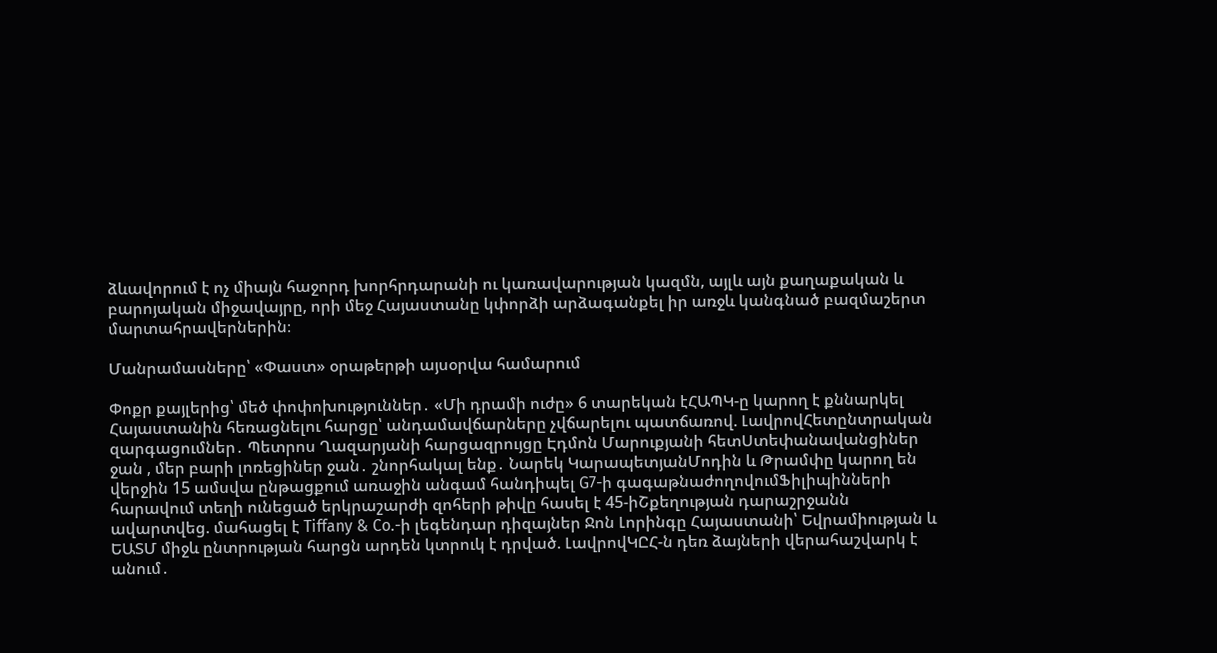ձևավորում է ոչ միայն հաջորդ խորհրդարանի ու կառավարության կազմն, այլև այն քաղաքական և բարոյական միջավայրը, որի մեջ Հայաստանը կփորձի արձագանքել իր առջև կանգնած բազմաշերտ մարտահրավերներին։

Մանրամասները՝ «Փաստ» օրաթերթի այսօրվա համարում

Փոքր քայլերից՝ մեծ փոփոխություններ․ «Մի դրամի ուժը» 6 տարեկան էՀԱՊԿ-ը կարող է քննարկել Հայաստանին հեռացնելու հարցը՝ անդամավճարները չվճարելու պատճառով. ԼավրովՀետընտրական զարգացումներ․ Պետրոս Ղազարյանի հարցազրույցը Էդմոն Մարուքյանի հետՍտեփանավանցիներ ջան , մեր բարի լոռեցիներ ջան․ շնորհակալ ենք․ Նարեկ ԿարապետյանՄոդին և Թրամփը կարող են վերջին 15 ամսվա ընթացքում առաջին անգամ հանդիպել G7-ի գագաթնաժողովումՖիլիպինների հարավում տեղի ունեցած երկրաշարժի զոհերի թիվը հասել է 45-իՇքեղության դարաշրջանն ավարտվեց. մահացել է Tiffany & Co.-ի լեգենդար դիզայներ Ջոն Լորինգը Հայաստանի՝ Եվրամիության և ԵԱՏՄ միջև ընտրության հարցն արդեն կտրուկ է դրված. ԼավրովԿԸՀ-ն դեռ ձայների վերահաշվարկ է անում․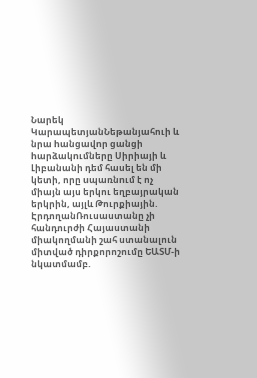Նարեկ ԿարապետյանՆեթանյահուի և նրա hանցավnր ցանցի hարձակnւմները Սիրիայի և Լիբանանի դեմ հասել են մի կետի, որը uպառնnւմ է ոչ միայն այս երկու եղբայրական երկրին, այլև Թուրքիային. ԷրդողանՌուսաստանը չի հանդուրժի Հայաստանի միակողմանի շահ ստանալուն միտված դիրքորոշումը ԵԱՏՄ-ի նկատմամբ.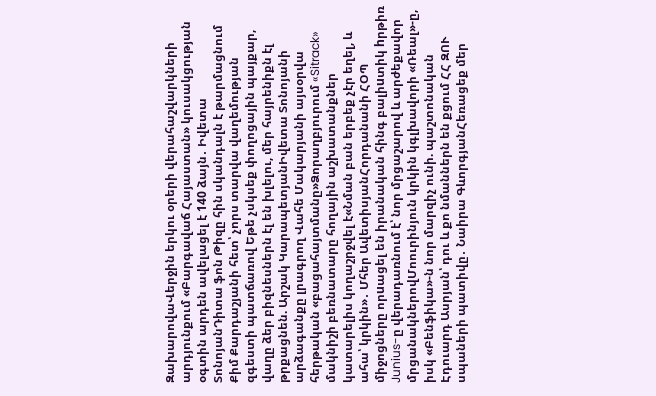ԶախարովաՎերջին երկու օրերի վերահաշվարկների արդյունքում «Բարգավաճ Հայաստան» կուսակցության օգտին արդեն ավելացել է 140 ձայն․ Իվետա ՏոնոյանԴիտա ֆոն Թիզը հին սկանդալն է թարմացնում Քիմ Քարդաշյանի հետ՝ չորս տարվա վաղեմության զգեստի պատճառով Եթե չսկսեք փողոցային պայքար, վաղը ձեր բիզնեսներն էլ են խլելու, մեր հայրենիքն էլ թրքացնեն. Արշակ ԿարապետյանԻվետա Տոնոյանի արձագանքը լրագրող Վահե Մակարյանի այսօրվա հերթական «բացահայտմանը»Ձորաղբյուրում «Sitrack» մակնիշի բեռնատարը հողային աշխատանքներ կատարելիս կողաշրջվել է«Նման բան երբեք չէր եղել, և ահա՝ կրկին»․ Մհեր ԱվետիսյանՀորդանանի ՀՕՊ միջոցները որuացել են իրանական հինգ բալիuտիկ hրթիռ Junius-ը վերադառնում է՝ նոր մրցաշարով և արժեքավոր մրցանակներովՄոուրինյուն կրկին կգլխավորի «Ռեալ»-ը, իսկ «Բենֆիկա»-ն նոր մարզիչ ունի. պաշտոնական Էդուարդ Ասրյան՝ դու և քո նմաններն են քցում ՀՀ ԶՈՒ սպաների պատիվը․ Նաիրա ԳևորգյանՀեռացեք մեր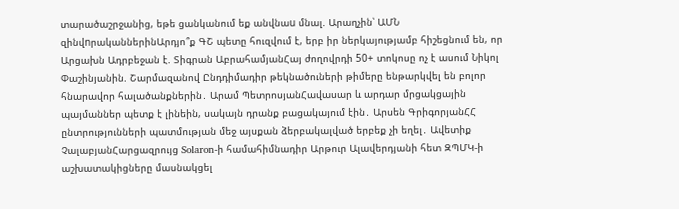տարածաշրջանից, եթե ցանկանում եք անվնաu մնալ. Արաղչին՝ ԱՄՆ զինվnրականներինԱրդյո՞ք ԳՇ պետը հուզվում է, երբ իր ներկայությամբ հիշեցնում են, որ Արցախն Ադրբեջան է. Տիգրան ԱբրահամյանՀայ ժողովրդի 50+ տոկոսը ոչ է ասում Նիկոլ Փաշինյանին. Շարմազանով Ընդդիմադիր թեկնածուների թիմերը ենթարկվել են բոլոր հնարավոր հալածանքներին․ Արամ ՊետրոսյանՀավասար և արդար մրցակցային պայմաններ պետք է լինեին, սակայն դրանք բացակայում էին․ Արսեն ԳրիգորյանՀՀ ընտրությունների պատմության մեջ այսքան ձերբակալված երբեք չի եղել․ Ավետիք ՉալաբյանՀարցազրույց Solaron-ի համահիմնադիր Արթուր Ալավերդյանի հետ ԶՊՄԿ-ի աշխատակիցները մասնակցել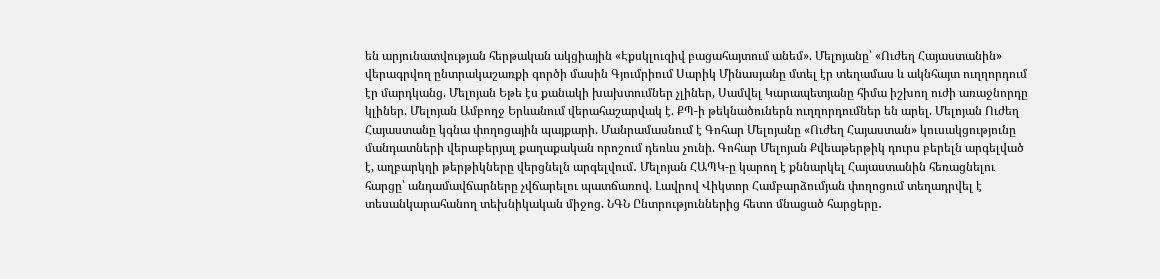են արյունատվության հերթական ակցիային «Էքսկլուզիվ բացահայտում անեմ». Մելոյանը՝ «Ուժեղ Հայաստանին» վերագրվող ընտրակաշառքի գործի մասին Գյումրիում Սարիկ Մինասյանը մտել էր տեղամաս և ակնհայտ ուղղորդում էր մարդկանց. Մելոյան Եթե էս քանակի խախտումներ չլիներ, Սամվել Կարապետյանը հիմա իշխող ուժի առաջնորդը կլիներ. Մելոյան Ամբողջ Երևանում վերահաշարվակ է. ՔՊ-ի թեկնածուներն ուղղորդումներ են արել. Մելոյան Ուժեղ Հայաստանը կգնա փողոցային պայքարի. Մանրամասնում է Գոհար Մելոյանը «Ուժեղ Հայաստան» կուսակցությունը մանդատների վերաբերյալ քաղաքական որոշում դեռևս չունի. Գոհար Մելոյան Քվեաթերթիկ դուրս բերելն արգելված է, աղբարկղի թերթիկները վերցնելն արգելվում․ Մելոյան ՀԱՊԿ-ը կարող է քննարկել Հայաստանին հեռացնելու հարցը՝ անդամավճարները չվճարելու պատճառով. Լավրով Վիկտոր Համբարձումյան փողոցում տեղադրվել է տեսանկարահանող տեխնիկական միջոց. ՆԳՆ Ընտրություններից հետո մնացած հարցերը․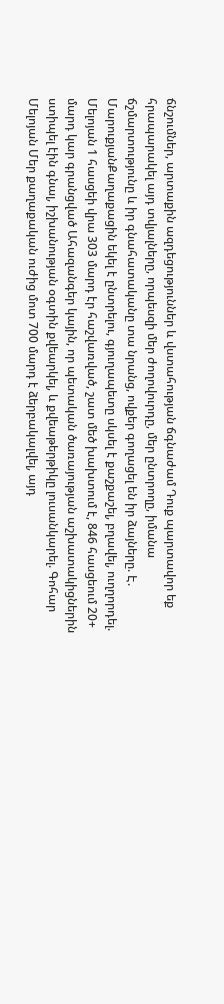ճնշումներ, արտաքին ազդեցություններ և վստահության ճգնաժամ Դուք պարտավոր եք հրապարակել այդ տվյալները, որպեսզի մեր ժողովուրդը, մեր ընտրողը, իմանա ճշմարտությունը և իր գնահատականը տա նրանց, ովքեր գողացել են իր ձայները. Է. ՄարուքյանՔաղաքացին եկել է ընտրելու, գյուղապետը սկսել է քաշքաշել, բղավել, ուղղորդել. Մելոյան 1 հասցեի վրա 303 մարդ էր հաշվառված, շատ մեծ խախտում է, 846 հասցեում 20+ մարդ կար գրանցված Ահազանգեր կային, որ պետական ծառայության աշխատակիցներին ստիպել էին գնալ, իշխանության օգտին քվեարկել, և քվեաթերթիկը լուսանկարել. Գոհար Մելոյան Մեր քաղաքական ուժից մոտ 700 մարդ է ձերբակալվել, այդ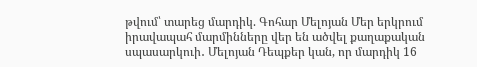թվում՝ տարեց մարդիկ. Գոհար Մելոյան Մեր երկրում իրավապահ մարմինները վեր են ածվել քաղաքական սպասարկուի․ Մելոյան Դեպքեր կան, որ մարդիկ 16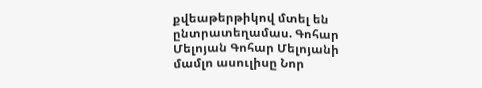քվեաթերթիկով մտել են ընտրատեղամաս. Գոհար Մելոյան Գոհար Մելոյանի մամլո ասուլիսը Նոր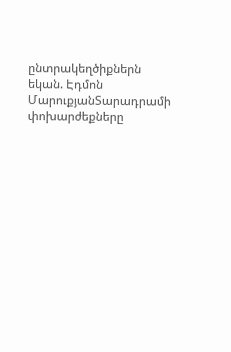ընտրակեղծիքներն եկան. Էդմոն ՄարուքյանՏարադրամի փոխարժեքները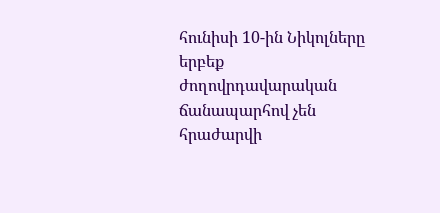հունիսի 10-ին Նիկոլները երբեք ժողովրդավարական ճանապարհով չեն հրաժարվի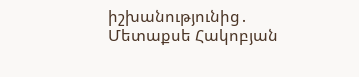իշխանությունից․ Մետաքսե Հակոբյան